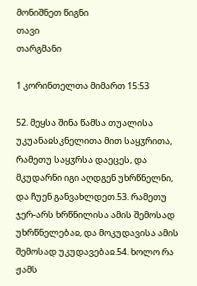მონიშნეთ წიგნი
თავი
თარგმანი

1 კორინთელთა მიმართ 15:53

52. მეყსა შინა წამსა თუალისა უკუანაჲსკნელითა მით საყჳრითა, რამეთუ საყჳრსა დაეცეს, და მკუდარნი იგი აღდგენ უხრწნელნი, და ჩუენ განვახლდეთ.53. რამეთუ ჯერ-არს ხრწნილისა ამის შემოსად უხრწნელებაჲ, და მოკუდავისა ამის შემოსად უკუდავებაჲ.54. ხოლო რა ჟამს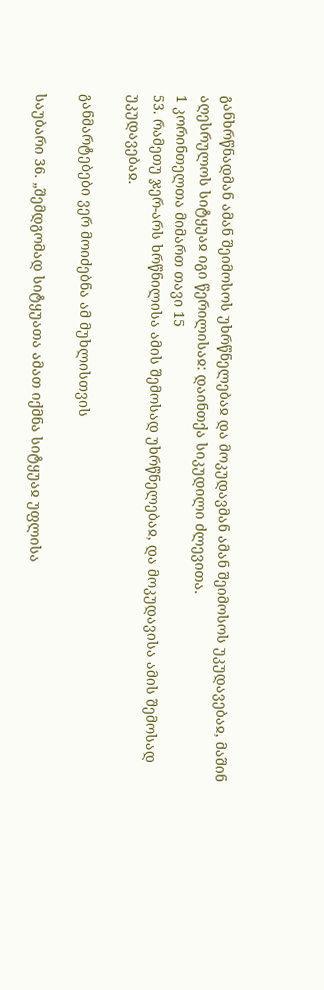განხრწნადმან ამან შეიმოსოს უხრწნელებაჲ და მოკუდავმან ამან შეიმოსოს უკუდავებაჲ, მაშინ აღესრულოს სიტყუაჲ იგი წერილისაჲ: დაინთქა სიკუდილი ძლევითა.
1 კორინთელთა მიმართ თავი 15
53. რამეთუ ჯერ-არს ხრწნილისა ამის შემოსად უხრწნელებაჲ, და მოკუდავისა ამის შემოსად უკუდავებაჲ.

განმარტებები ვერ მოიძებნა ამ მუხლისთვის

საუბარი 36. „შემდგომად სიტყუათა ამათ იქმნა სიტყუაჲ უფლისა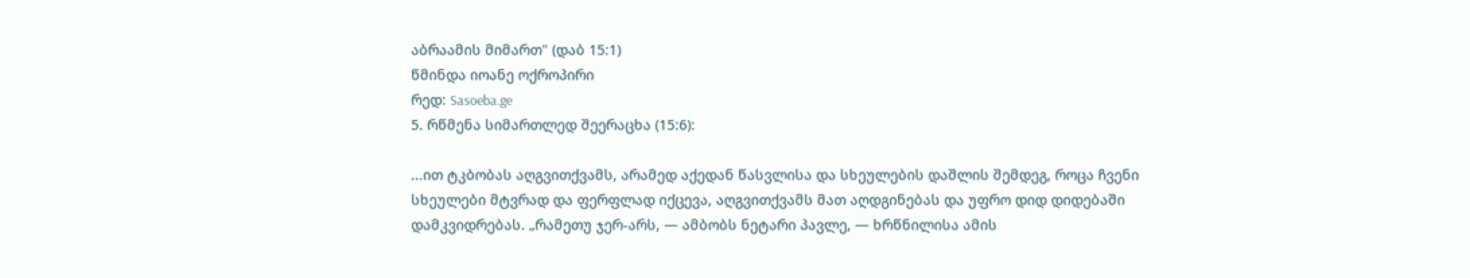აბრაამის მიმართ" (დაბ 15:1)
წმინდა იოანე ოქროპირი
რედ: Sasoeba.ge
5. რწმენა სიმართლედ შეერაცხა (15:6):

...ით ტკბობას აღგვითქვამს, არამედ აქედან წასვლისა და სხეულების დაშლის შემდეგ, როცა ჩვენი სხეულები მტვრად და ფერფლად იქცევა, აღგვითქვამს მათ აღდგინებას და უფრო დიდ დიდებაში დამკვიდრებას. „რამეთუ ჯერ-არს, — ამბობს ნეტარი პავლე, — ხრწნილისა ამის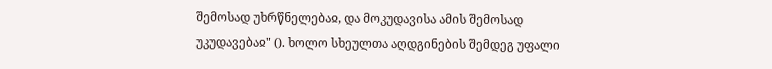შემოსად უხრწნელებაჲ, და მოკუდავისა ამის შემოსად უკუდავებაჲ" (). ხოლო სხეულთა აღდგინების შემდეგ უფალი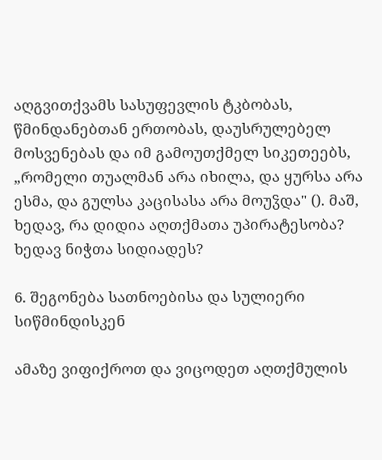აღგვითქვამს სასუფევლის ტკბობას, წმინდანებთან ერთობას, დაუსრულებელ მოსვენებას და იმ გამოუთქმელ სიკეთეებს, „რომელი თუალმან არა იხილა, და ყურსა არა ესმა, და გულსა კაცისასა არა მოუჴდა" (). მაშ, ხედავ, რა დიდია აღთქმათა უპირატესობა? ხედავ ნიჭთა სიდიადეს?

6. შეგონება სათნოებისა და სულიერი სიწმინდისკენ

ამაზე ვიფიქროთ და ვიცოდეთ აღთქმულის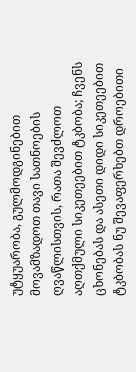უტყუარობა, გულმოდგინებით მოვამზადოთ თავი სათნოების ღვაწლისთვის, რათა შევძლოთ აღთქმული სიკეთეებით ტკბობა; ჩვენს ცხონებას და ასეთი დიდი სიკეთეებით ტკბობას ნუ შევაფერხებთ დროებითი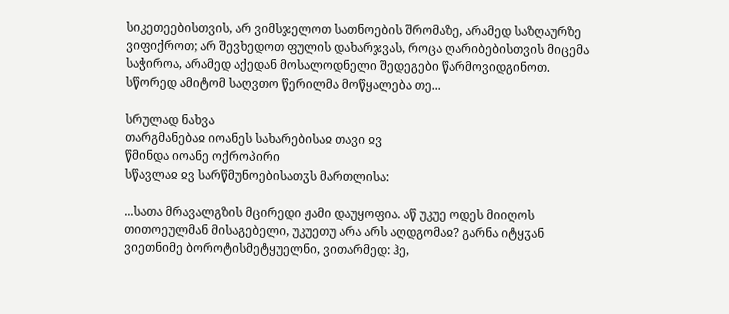სიკეთეებისთვის, არ ვიმსჯელოთ სათნოების შრომაზე, არამედ საზღაურზე ვიფიქროთ; არ შევხედოთ ფულის დახარჯვას, როცა ღარიბებისთვის მიცემა საჭიროა, არამედ აქედან მოსალოდნელი შედეგები წარმოვიდგინოთ. სწორედ ამიტომ საღვთო წერილმა მოწყალება თე...

სრულად ნახვა
თარგმანებაჲ იოანეს სახარებისაჲ თავი ჲვ
წმინდა იოანე ოქროპირი
სწავლაჲ ჲვ სარწმუნოებისათჳს მართლისა:

...სათა მრავალგზის მცირედი ჟამი დაუყოფია. აწ უკუე ოდეს მიიღოს თითოეულმან მისაგებელი, უკუეთუ არა არს აღდგომაჲ? გარნა იტყჳან ვიეთნიმე ბოროტისმეტყუელნი, ვითარმედ: ჰე,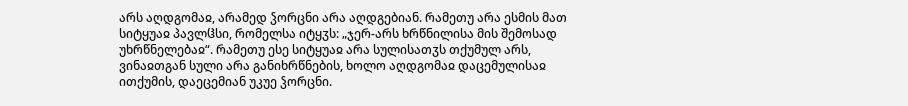არს აღდგომაჲ, არამედ ჴორცნი არა აღდგებიან. რამეთუ არა ესმის მათ სიტყუაჲ პავლჱსი, რომელსა იტყჳს: „ჯერ-არს ხრწნილისა მის შემოსად უხრწნელებაჲ“. რამეთუ ესე სიტყუაჲ არა სულისათჳს თქუმულ არს, ვინაჲთგან სული არა განიხრწნების, ხოლო აღდგომაჲ დაცემულისაჲ ითქუმის, დაეცემიან უკუე ჴორცნი.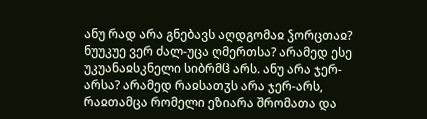ანუ რად არა გნებავს აღდგომაჲ ჴორცთაჲ? ნუუკუე ვერ ძალ-უცა ღმერთსა? არამედ ესე უკუანაჲსკნელი სიბრმჱ არს. ანუ არა ჯერ-არსა? არამედ რაჲსათჳს არა ჯერ-არს, რაჲთამცა რომელი ეზიარა შრომათა და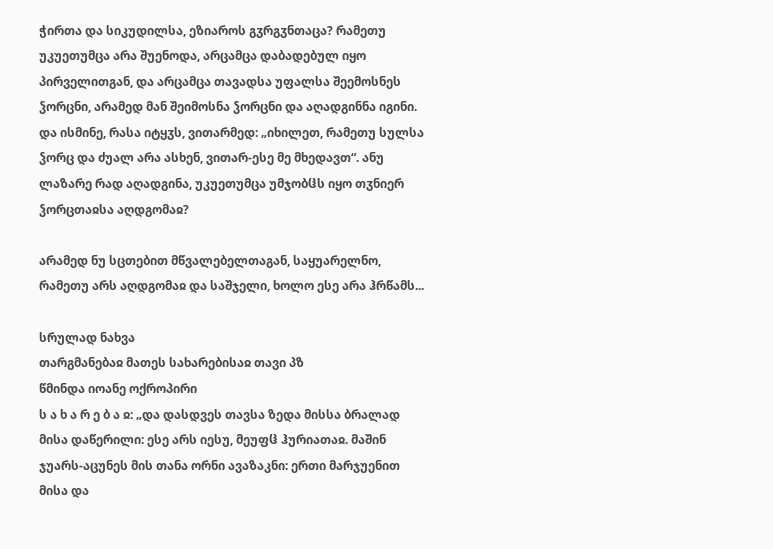ჭირთა და სიკუდილსა, ეზიაროს გჳრგჳნთაცა? რამეთუ უკუეთუმცა არა შუენოდა, არცამცა დაბადებულ იყო პირველითგან, და არცამცა თავადსა უფალსა შეემოსნეს ჴორცნი, არამედ მან შეიმოსნა ჴორცნი და აღადგინნა იგინი. და ისმინე, რასა იტყჳს, ვითარმედ: „იხილეთ, რამეთუ სულსა ჴორც და ძუალ არა ასხენ, ვითარ-ესე მე მხედავთ“. ანუ ლაზარე რად აღადგინა, უკუეთუმცა უმჯობჱს იყო თჳნიერ ჴორცთაჲსა აღდგომაჲ?

არამედ ნუ სცთებით მწვალებელთაგან, საყუარელნო, რამეთუ არს აღდგომაჲ და საშჯელი, ხოლო ესე არა ჰრწამს...

სრულად ნახვა
თარგმანებაჲ მათეს სახარებისაჲ თავი პზ
წმინდა იოანე ოქროპირი
ს ა ხ ა რ ე ბ ა ჲ: „და დასდვეს თავსა ზედა მისსა ბრალად მისა დაწერილი: ესე არს იესუ, მეუფჱ ჰურიათაჲ. მაშინ ჯუარს-აცუნეს მის თანა ორნი ავაზაკნი: ერთი მარჯუენით მისა და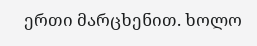ერთი მარცხენით. ხოლო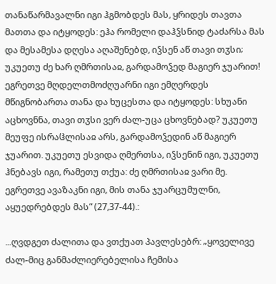თანაწარმავალნი იგი ჰგმობდეს მას, ყრიდეს თავთა მათთა და იტყოდეს: ეჰა რომელი დაჰჴსნიდ ტაძარსა მას და მესამესა დღესა აღაშენებდ, იჴსენ აწ თავი თჳსი; უკუეთუ ძე ხარ ღმრთისაჲ, გარდამოჴედ მაგიერ ჯუარით! ეგრეთვე მღდელთმოძღუარნი იგი ემღერდეს მწიგნობართა თანა და ხუცესთა და იტყოდეს: სხუანი აცხოვნნა, თავი თჳსი ვერ ძალ-უცა ცხოვნებად? უკუეთუ მეუფე ისრაჱლისაჲ არს, გარდამოჴედინ აწ მაგიერ ჯუარით. უკუეთუ ესვიდა ღმერთსა, იჴსენინ იგი, უკუეთუ ჰნებავს იგი, რამეთუ თქუა: ძე ღმრთისაჲ ვარი მე. ეგრეთვე ავაზაკნი იგი, მის თანა ჯუარცუმულნი, აყუედრებდეს მას“ (27,37-44).:

...ღვდგეთ ძალითა და ვთქუათ პავლესებრ: „ყოველივე ძალ-მიც განმაძლიერებელისა ჩემისა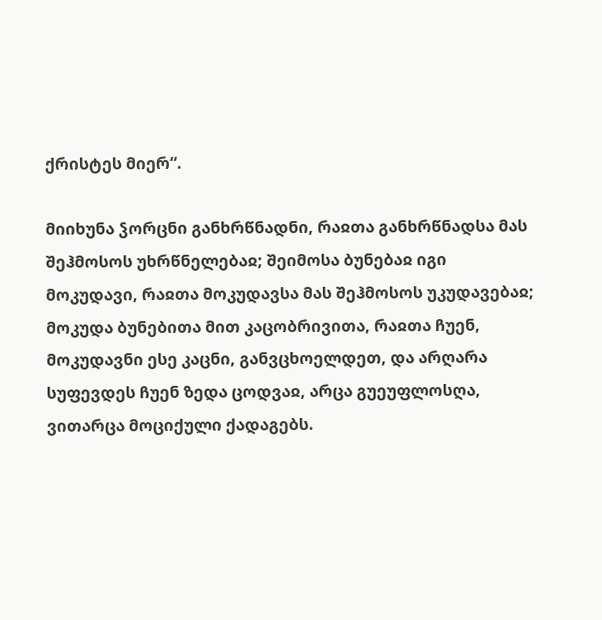ქრისტეს მიერ“.

მიიხუნა ჴორცნი განხრწნადნი, რაჲთა განხრწნადსა მას შეჰმოსოს უხრწნელებაჲ; შეიმოსა ბუნებაჲ იგი მოკუდავი, რაჲთა მოკუდავსა მას შეჰმოსოს უკუდავებაჲ; მოკუდა ბუნებითა მით კაცობრივითა, რაჲთა ჩუენ, მოკუდავნი ესე კაცნი, განვცხოელდეთ, და არღარა სუფევდეს ჩუენ ზედა ცოდვაჲ, არცა გუეუფლოსღა, ვითარცა მოციქული ქადაგებს.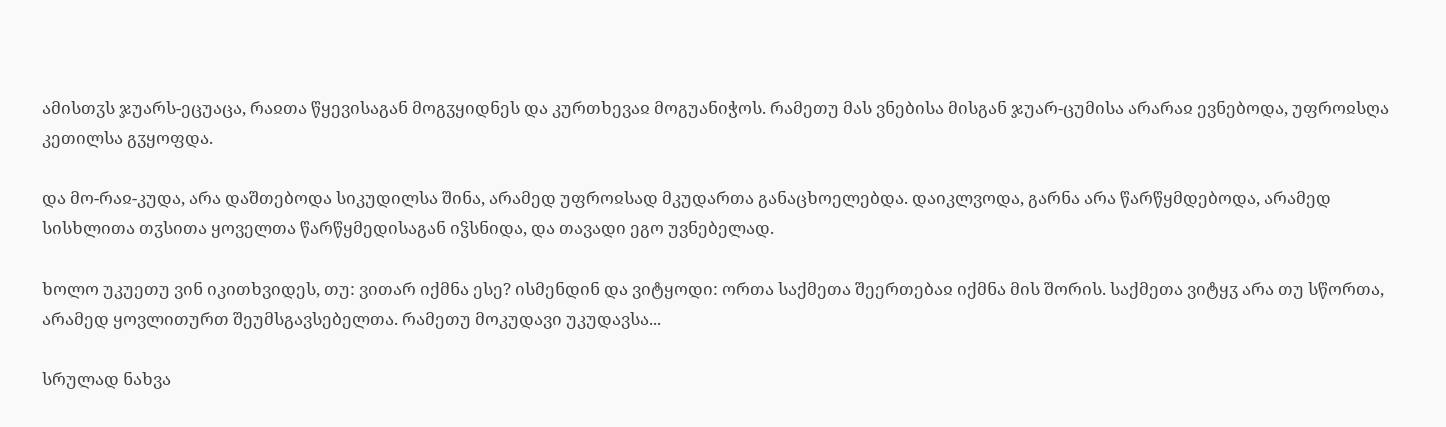ამისთჳს ჯუარს-ეცუაცა, რაჲთა წყევისაგან მოგჳყიდნეს და კურთხევაჲ მოგუანიჭოს. რამეთუ მას ვნებისა მისგან ჯუარ-ცუმისა არარაჲ ევნებოდა, უფროჲსღა კეთილსა გჳყოფდა.

და მო-რაჲ-კუდა, არა დაშთებოდა სიკუდილსა შინა, არამედ უფროჲსად მკუდართა განაცხოელებდა. დაიკლვოდა, გარნა არა წარწყმდებოდა, არამედ სისხლითა თჳსითა ყოველთა წარწყმედისაგან იჴსნიდა, და თავადი ეგო უვნებელად.

ხოლო უკუეთუ ვინ იკითხვიდეს, თუ: ვითარ იქმნა ესე? ისმენდინ და ვიტყოდი: ორთა საქმეთა შეერთებაჲ იქმნა მის შორის. საქმეთა ვიტყჳ არა თუ სწორთა, არამედ ყოვლითურთ შეუმსგავსებელთა. რამეთუ მოკუდავი უკუდავსა...

სრულად ნახვა